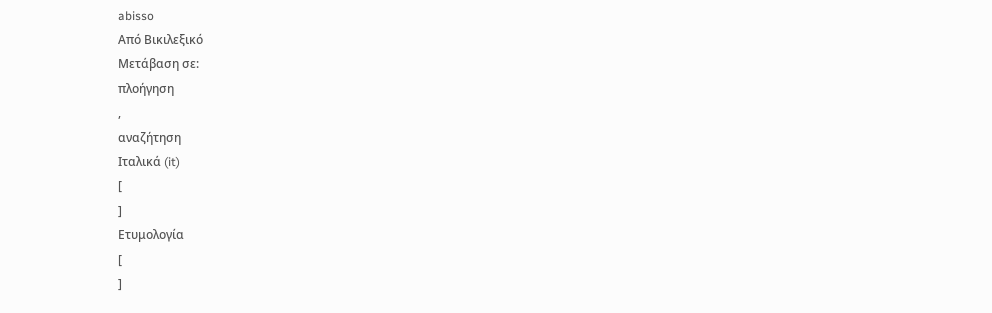abisso
Από Βικιλεξικό
Μετάβαση σε:
πλοήγηση
,
αναζήτηση
Ιταλικά (it)
[
]
Ετυμολογία
[
]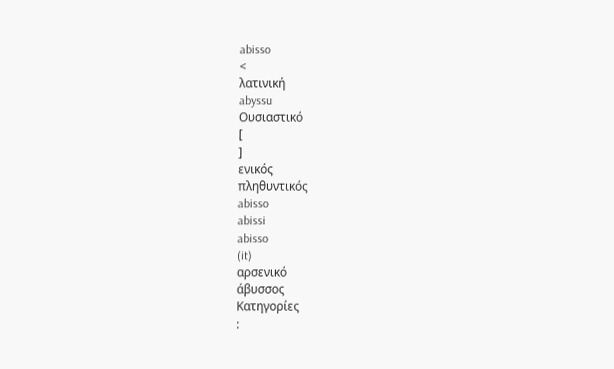abisso
<
λατινική
abyssu
Ουσιαστικό
[
]
ενικός
πληθυντικός
abisso
abissi
abisso
(it)
αρσενικό
άβυσσος
Κατηγορίες
: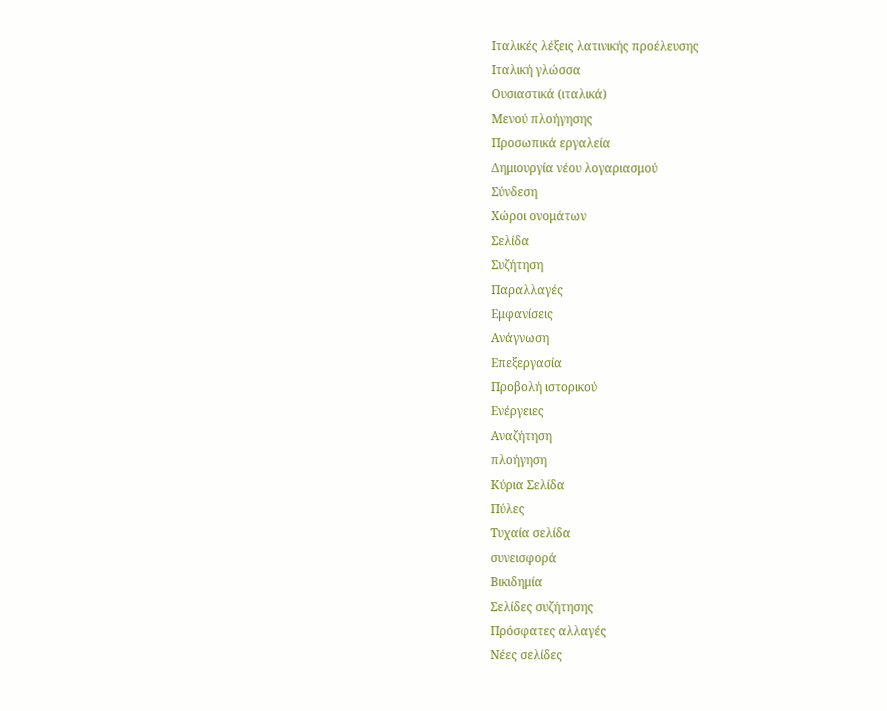Ιταλικές λέξεις λατινικής προέλευσης
Ιταλική γλώσσα
Ουσιαστικά (ιταλικά)
Μενού πλοήγησης
Προσωπικά εργαλεία
Δημιουργία νέου λογαριασμού
Σύνδεση
Χώροι ονομάτων
Σελίδα
Συζήτηση
Παραλλαγές
Εμφανίσεις
Ανάγνωση
Επεξεργασία
Προβολή ιστορικού
Ενέργειες
Αναζήτηση
πλοήγηση
Κύρια Σελίδα
Πύλες
Τυχαία σελίδα
συνεισφορά
Βικιδημία
Σελίδες συζήτησης
Πρόσφατες αλλαγές
Νέες σελίδες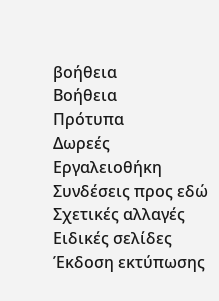βοήθεια
Βοήθεια
Πρότυπα
Δωρεές
Εργαλειοθήκη
Συνδέσεις προς εδώ
Σχετικές αλλαγές
Ειδικές σελίδες
Έκδοση εκτύπωσης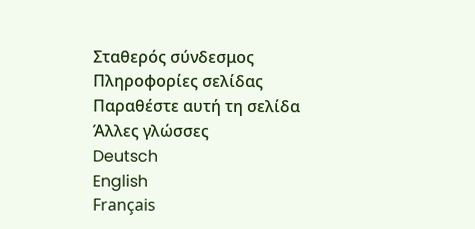Σταθερός σύνδεσμος
Πληροφορίες σελίδας
Παραθέστε αυτή τη σελίδα
Άλλες γλώσσες
Deutsch
English
Français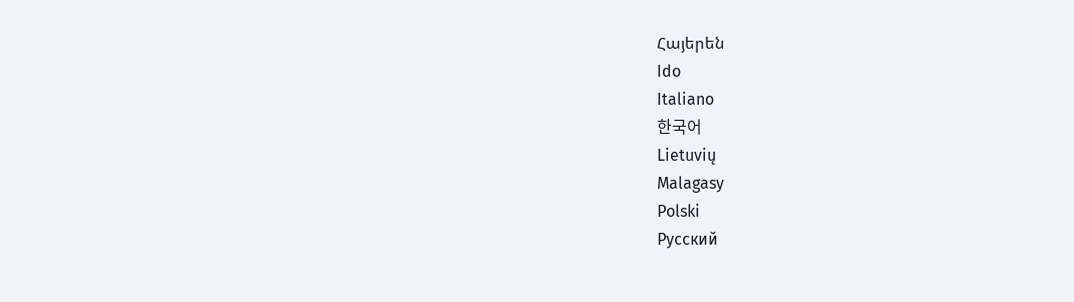Հայերեն
Ido
Italiano
한국어
Lietuvių
Malagasy
Polski
Русский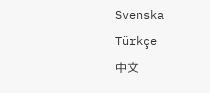Svenska
Türkçe
中文